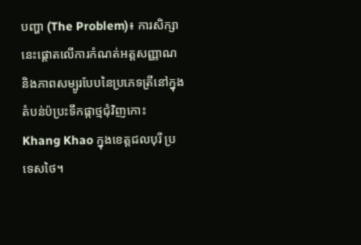បញ្ហា (The Problem)៖ ការសិក្សានេះផ្តោតលើការកំណត់អត្តសញ្ញាណ និងភាពសម្បូរបែបនៃប្រភេទត្រីនៅក្នុងតំបន់ប៉ប្រះទឹកផ្កាថ្មជុំវិញកោះ Khang Khao ក្នុងខេត្តជលបុរី ប្រទេសថៃ។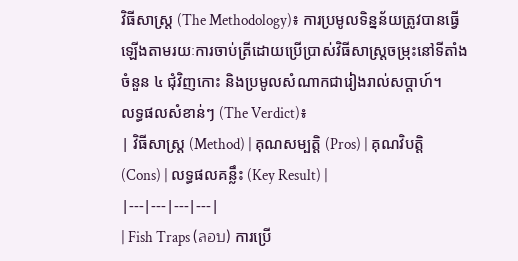វិធីសាស្ត្រ (The Methodology)៖ ការប្រមូលទិន្នន័យត្រូវបានធ្វើឡើងតាមរយៈការចាប់ត្រីដោយប្រើប្រាស់វិធីសាស្ត្រចម្រុះនៅទីតាំងចំនួន ៤ ជុំវិញកោះ និងប្រមូលសំណាកជារៀងរាល់សប្តាហ៍។
លទ្ធផលសំខាន់ៗ (The Verdict)៖
| វិធីសាស្ត្រ (Method) | គុណសម្បត្តិ (Pros) | គុណវិបត្តិ (Cons) | លទ្ធផលគន្លឹះ (Key Result) |
|---|---|---|---|
| Fish Traps (ลอบ) ការប្រើ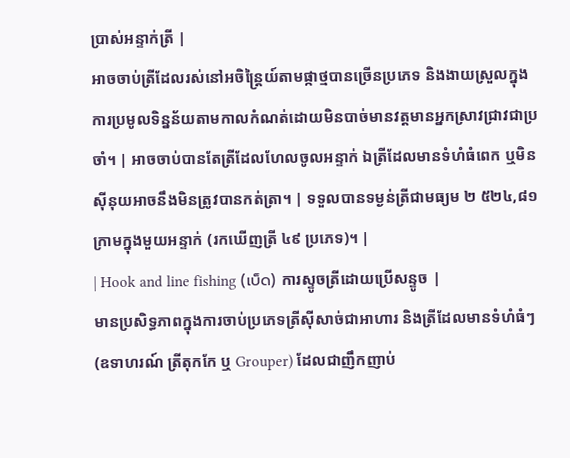ប្រាស់អន្ទាក់ត្រី |
អាចចាប់ត្រីដែលរស់នៅអចិន្ត្រៃយ៍តាមផ្កាថ្មបានច្រើនប្រភេទ និងងាយស្រួលក្នុងការប្រមូលទិន្នន័យតាមកាលកំណត់ដោយមិនបាច់មានវត្តមានអ្នកស្រាវជ្រាវជាប្រចាំ។ | អាចចាប់បានតែត្រីដែលហែលចូលអន្ទាក់ ឯត្រីដែលមានទំហំធំពេក ឬមិនស៊ីនុយអាចនឹងមិនត្រូវបានកត់ត្រា។ | ទទួលបានទម្ងន់ត្រីជាមធ្យម ២ ៥២៤,៨១ ក្រាមក្នុងមួយអន្ទាក់ (រកឃើញត្រី ៤៩ ប្រភេទ)។ |
| Hook and line fishing (เบ็ด) ការស្ទូចត្រីដោយប្រើសន្ទូច |
មានប្រសិទ្ធភាពក្នុងការចាប់ប្រភេទត្រីស៊ីសាច់ជាអាហារ និងត្រីដែលមានទំហំធំៗ (ឧទាហរណ៍ ត្រីតុកកែ ឬ Grouper) ដែលជាញឹកញាប់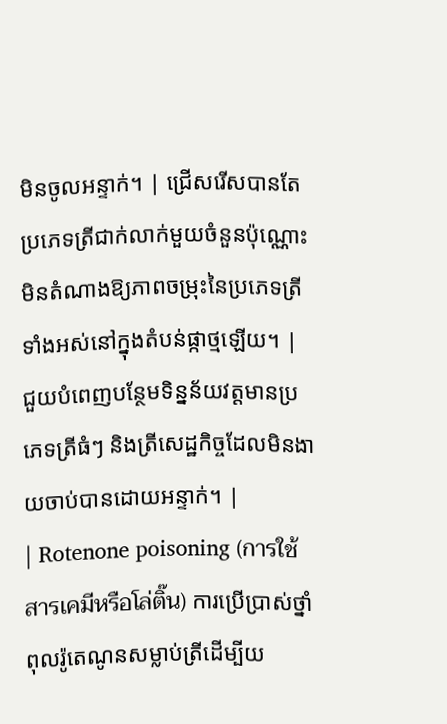មិនចូលអន្ទាក់។ | ជ្រើសរើសបានតែប្រភេទត្រីជាក់លាក់មួយចំនួនប៉ុណ្ណោះ មិនតំណាងឱ្យភាពចម្រុះនៃប្រភេទត្រីទាំងអស់នៅក្នុងតំបន់ផ្កាថ្មឡើយ។ | ជួយបំពេញបន្ថែមទិន្នន័យវត្តមានប្រភេទត្រីធំៗ និងត្រីសេដ្ឋកិច្ចដែលមិនងាយចាប់បានដោយអន្ទាក់។ |
| Rotenone poisoning (การใช้สารเคมีหรือโล่ติ๊น) ការប្រើប្រាស់ថ្នាំពុលរ៉ូតេណូនសម្លាប់ត្រីដើម្បីយ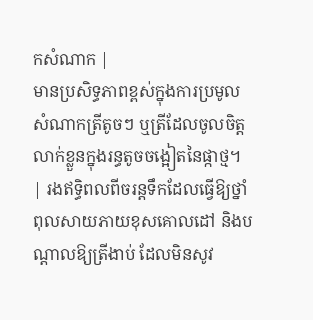កសំណាក |
មានប្រសិទ្ធភាពខ្ពស់ក្នុងការប្រមូលសំណាកត្រីតូចៗ ឬត្រីដែលចូលចិត្តលាក់ខ្លួនក្នុងរន្ធតូចចង្អៀតនៃផ្កាថ្ម។ | រងឥទ្ធិពលពីចរន្តទឹកដែលធ្វើឱ្យថ្នាំពុលសាយភាយខុសគោលដៅ និងបណ្តាលឱ្យត្រីងាប់ ដែលមិនសូវ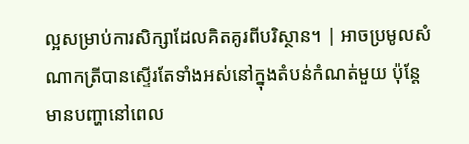ល្អសម្រាប់ការសិក្សាដែលគិតគូរពីបរិស្ថាន។ | អាចប្រមូលសំណាកត្រីបានស្ទើរតែទាំងអស់នៅក្នុងតំបន់កំណត់មួយ ប៉ុន្តែមានបញ្ហានៅពេល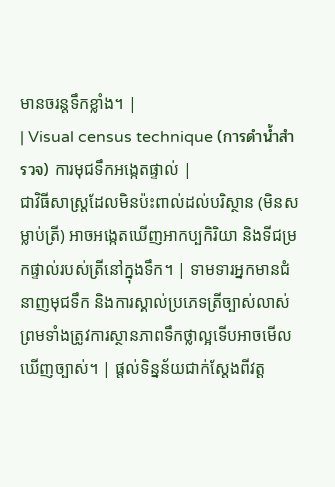មានចរន្តទឹកខ្លាំង។ |
| Visual census technique (การดำน้ำสำรวจ) ការមុជទឹកអង្កេតផ្ទាល់ |
ជាវិធីសាស្ត្រដែលមិនប៉ះពាល់ដល់បរិស្ថាន (មិនសម្លាប់ត្រី) អាចអង្កេតឃើញអាកប្បកិរិយា និងទីជម្រកផ្ទាល់របស់ត្រីនៅក្នុងទឹក។ | ទាមទារអ្នកមានជំនាញមុជទឹក និងការស្គាល់ប្រភេទត្រីច្បាស់លាស់ ព្រមទាំងត្រូវការស្ថានភាពទឹកថ្លាល្អទើបអាចមើលឃើញច្បាស់។ | ផ្តល់ទិន្នន័យជាក់ស្តែងពីវត្ត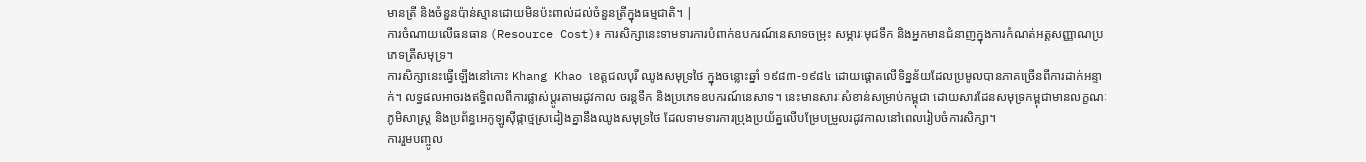មានត្រី និងចំនួនប៉ាន់ស្មានដោយមិនប៉ះពាល់ដល់ចំនួនត្រីក្នុងធម្មជាតិ។ |
ការចំណាយលើធនធាន (Resource Cost)៖ ការសិក្សានេះទាមទារការបំពាក់ឧបករណ៍នេសាទចម្រុះ សម្ភារៈមុជទឹក និងអ្នកមានជំនាញក្នុងការកំណត់អត្តសញ្ញាណប្រភេទត្រីសមុទ្រ។
ការសិក្សានេះធ្វើឡើងនៅកោះ Khang Khao ខេត្តជលបុរី ឈូងសមុទ្រថៃ ក្នុងចន្លោះឆ្នាំ ១៩៨៣-១៩៨៤ ដោយផ្តោតលើទិន្នន័យដែលប្រមូលបានភាគច្រើនពីការដាក់អន្ទាក់។ លទ្ធផលអាចរងឥទ្ធិពលពីការផ្លាស់ប្តូរតាមរដូវកាល ចរន្តទឹក និងប្រភេទឧបករណ៍នេសាទ។ នេះមានសារៈសំខាន់សម្រាប់កម្ពុជា ដោយសារដែនសមុទ្រកម្ពុជាមានលក្ខណៈភូមិសាស្ត្រ និងប្រព័ន្ធអេកូឡូស៊ីផ្កាថ្មស្រដៀងគ្នានឹងឈូងសមុទ្រថៃ ដែលទាមទារការប្រុងប្រយ័ត្នលើបម្រែបម្រួលរដូវកាលនៅពេលរៀបចំការសិក្សា។
ការរួមបញ្ចូល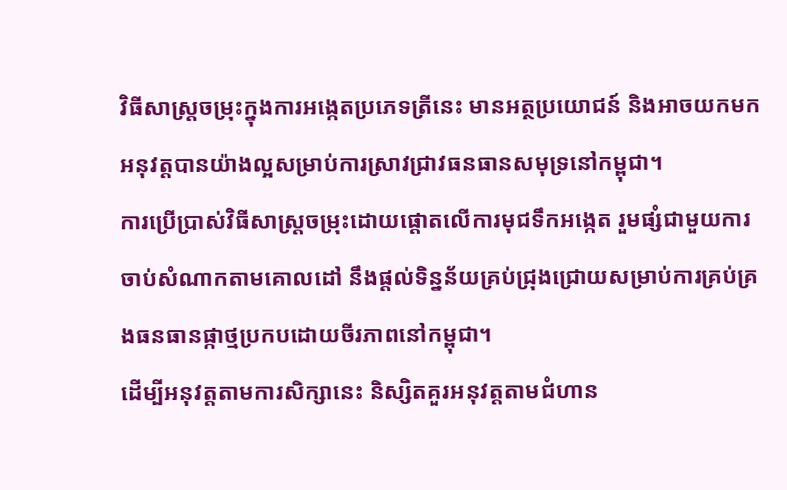វិធីសាស្ត្រចម្រុះក្នុងការអង្កេតប្រភេទត្រីនេះ មានអត្ថប្រយោជន៍ និងអាចយកមកអនុវត្តបានយ៉ាងល្អសម្រាប់ការស្រាវជ្រាវធនធានសមុទ្រនៅកម្ពុជា។
ការប្រើប្រាស់វិធីសាស្ត្រចម្រុះដោយផ្តោតលើការមុជទឹកអង្កេត រួមផ្សំជាមួយការចាប់សំណាកតាមគោលដៅ នឹងផ្តល់ទិន្នន័យគ្រប់ជ្រុងជ្រោយសម្រាប់ការគ្រប់គ្រងធនធានផ្កាថ្មប្រកបដោយចីរភាពនៅកម្ពុជា។
ដើម្បីអនុវត្តតាមការសិក្សានេះ និស្សិតគួរអនុវត្តតាមជំហាន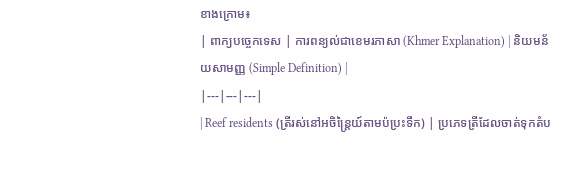ខាងក្រោម៖
| ពាក្យបច្ចេកទេស | ការពន្យល់ជាខេមរភាសា (Khmer Explanation) | និយមន័យសាមញ្ញ (Simple Definition) |
|---|---|---|
| Reef residents (ត្រីរស់នៅអចិន្ត្រៃយ៍តាមប៉ប្រះទឹក) | ប្រភេទត្រីដែលចាត់ទុកតំប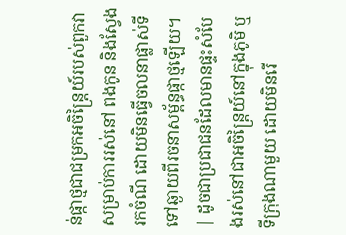ន់ផ្កាថ្មជាជម្រកអចិន្ត្រៃយ៍របស់ពួកវាសម្រាប់ការរស់នៅ ពងកូន និងស្វែងរកចំណី ដោយមិនធ្វើចលនាផ្លាស់ទីទៅឆ្ងាយពីរចនាសម្ព័ន្ធផ្កាថ្មឡើយ។ | ដូចជាប្រជាជនដែលមានផ្ទះសំបែងរស់នៅជាអចិន្ត្រៃយ៍នៅក្នុងភូមិ ឬទីក្រុងណាមួយ ដោយមិនរើ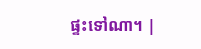ផ្ទះទៅណា។ |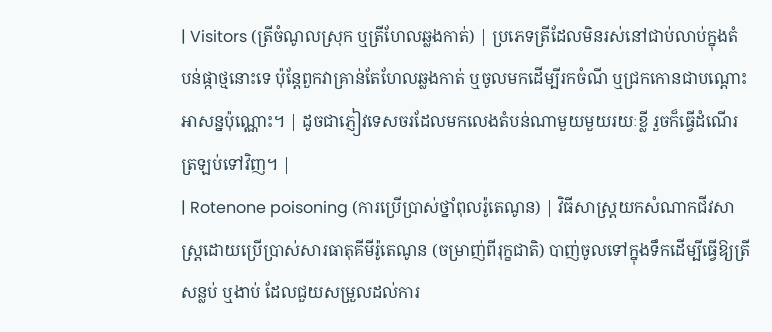| Visitors (ត្រីចំណូលស្រុក ឬត្រីហែលឆ្លងកាត់) | ប្រភេទត្រីដែលមិនរស់នៅជាប់លាប់ក្នុងតំបន់ផ្កាថ្មនោះទេ ប៉ុន្តែពួកវាគ្រាន់តែហែលឆ្លងកាត់ ឬចូលមកដើម្បីរកចំណី ឬជ្រកកោនជាបណ្តោះអាសន្នប៉ុណ្ណោះ។ | ដូចជាភ្ញៀវទេសចរដែលមកលេងតំបន់ណាមួយមួយរយៈខ្លី រួចក៏ធ្វើដំណើរត្រឡប់ទៅវិញ។ |
| Rotenone poisoning (ការប្រើប្រាស់ថ្នាំពុលរ៉ូតេណូន) | វិធីសាស្ត្រយកសំណាកជីវសាស្ត្រដោយប្រើប្រាស់សារធាតុគីមីរ៉ូតេណូន (ចម្រាញ់ពីរុក្ខជាតិ) បាញ់ចូលទៅក្នុងទឹកដើម្បីធ្វើឱ្យត្រីសន្លប់ ឬងាប់ ដែលជួយសម្រួលដល់ការ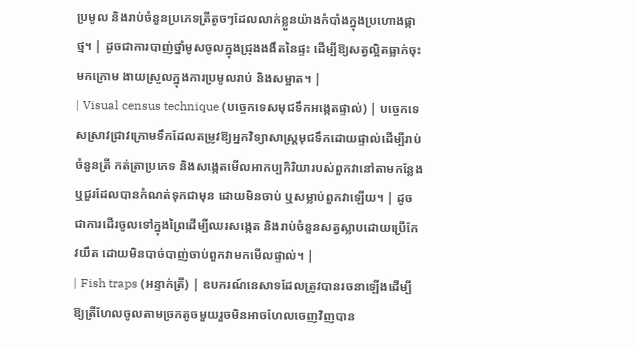ប្រមូល និងរាប់ចំនួនប្រភេទត្រីតូចៗដែលលាក់ខ្លួនយ៉ាងកំបាំងក្នុងប្រហោងផ្កាថ្ម។ | ដូចជាការបាញ់ថ្នាំមូសចូលក្នុងជ្រុងងងឹតនៃផ្ទះ ដើម្បីឱ្យសត្វល្អិតធ្លាក់ចុះមកក្រោម ងាយស្រួលក្នុងការប្រមូលរាប់ និងសម្អាត។ |
| Visual census technique (បច្ចេកទេសមុជទឹកអង្កេតផ្ទាល់) | បច្ចេកទេសស្រាវជ្រាវក្រោមទឹកដែលតម្រូវឱ្យអ្នកវិទ្យាសាស្ត្រមុជទឹកដោយផ្ទាល់ដើម្បីរាប់ចំនួនត្រី កត់ត្រាប្រភេទ និងសង្កេតមើលអាកប្បកិរិយារបស់ពួកវានៅតាមកន្លែង ឬជួរដែលបានកំណត់ទុកជាមុន ដោយមិនចាប់ ឬសម្លាប់ពួកវាឡើយ។ | ដូចជាការដើរចូលទៅក្នុងព្រៃដើម្បីឈរសង្កេត និងរាប់ចំនួនសត្វស្លាបដោយប្រើកែវយឹត ដោយមិនបាច់បាញ់ចាប់ពួកវាមកមើលផ្ទាល់។ |
| Fish traps (អន្ទាក់ត្រី) | ឧបករណ៍នេសាទដែលត្រូវបានរចនាឡើងដើម្បីឱ្យត្រីហែលចូលតាមច្រកតូចមួយរួចមិនអាចហែលចេញវិញបាន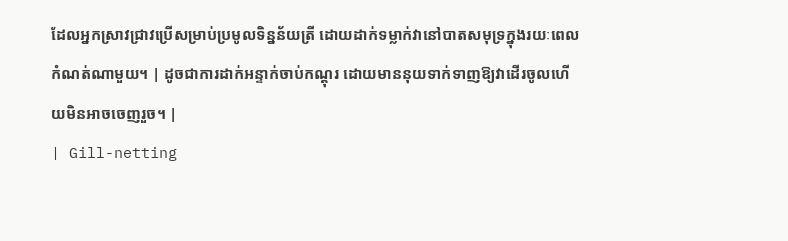ដែលអ្នកស្រាវជ្រាវប្រើសម្រាប់ប្រមូលទិន្នន័យត្រី ដោយដាក់ទម្លាក់វានៅបាតសមុទ្រក្នុងរយៈពេលកំណត់ណាមួយ។ | ដូចជាការដាក់អន្ទាក់ចាប់កណ្តុរ ដោយមាននុយទាក់ទាញឱ្យវាដើរចូលហើយមិនអាចចេញរួច។ |
| Gill-netting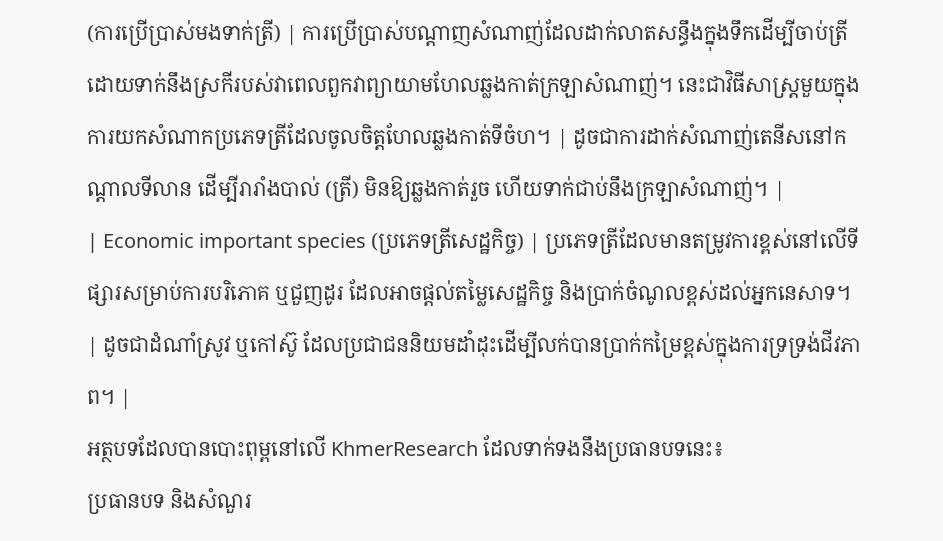(ការប្រើប្រាស់មងទាក់ត្រី) | ការប្រើប្រាស់បណ្តាញសំណាញ់ដែលដាក់លាតសន្ធឹងក្នុងទឹកដើម្បីចាប់ត្រីដោយទាក់នឹងស្រកីរបស់វាពេលពួកវាព្យាយាមហែលឆ្លងកាត់ក្រឡាសំណាញ់។ នេះជាវិធីសាស្ត្រមួយក្នុងការយកសំណាកប្រភេទត្រីដែលចូលចិត្តហែលឆ្លងកាត់ទីចំហ។ | ដូចជាការដាក់សំណាញ់តេនីសនៅកណ្តាលទីលាន ដើម្បីរារាំងបាល់ (ត្រី) មិនឱ្យឆ្លងកាត់រួច ហើយទាក់ជាប់នឹងក្រឡាសំណាញ់។ |
| Economic important species (ប្រភេទត្រីសេដ្ឋកិច្ច) | ប្រភេទត្រីដែលមានតម្រូវការខ្ពស់នៅលើទីផ្សារសម្រាប់ការបរិភោគ ឬជួញដូរ ដែលអាចផ្តល់តម្លៃសេដ្ឋកិច្ច និងប្រាក់ចំណូលខ្ពស់ដល់អ្នកនេសាទ។ | ដូចជាដំណាំស្រូវ ឬកៅស៊ូ ដែលប្រជាជននិយមដាំដុះដើម្បីលក់បានប្រាក់កម្រៃខ្ពស់ក្នុងការទ្រទ្រង់ជីវភាព។ |
អត្ថបទដែលបានបោះពុម្ពនៅលើ KhmerResearch ដែលទាក់ទងនឹងប្រធានបទនេះ៖
ប្រធានបទ និងសំណួរ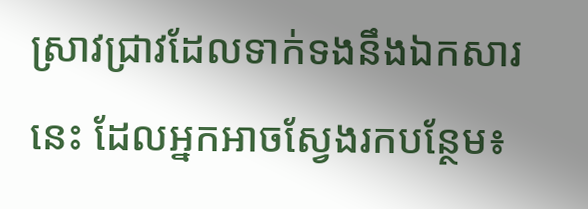ស្រាវជ្រាវដែលទាក់ទងនឹងឯកសារនេះ ដែលអ្នកអាចស្វែងរកបន្ថែម៖